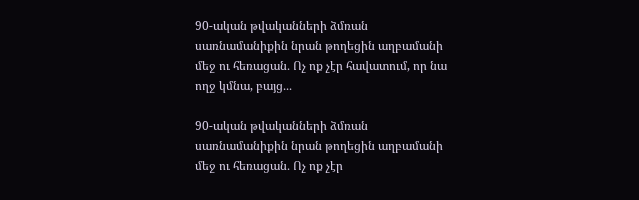90-ական թվականների ձմռան սառնամանիքին նրան թողեցին աղբամանի մեջ ու հեռացան․ Ոչ ոք չէր հավատում, որ նա ողջ կմնա, բայց․․․

90-ական թվականների ձմռան սառնամանիքին նրան թողեցին աղբամանի մեջ ու հեռացան․ Ոչ ոք չէր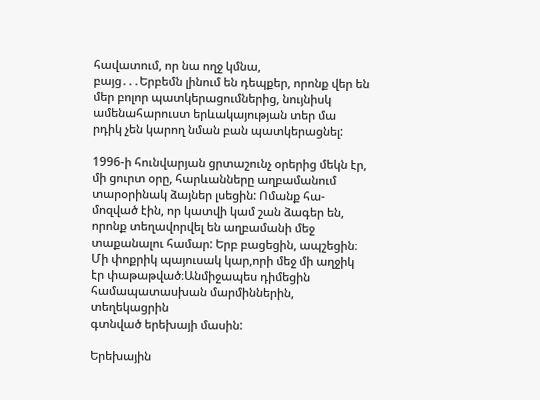հավատում, որ նա ողջ կմնա,
բայց․․․Երբեմն լինում են դեպքեր, որոնք վեր են մեր բոլոր պատկերացումներից, նույնիսկ ամենահարուստ երևակայության տեր մա
րդիկ չեն կարող նման բան պատկերացնել:

1996-ի հունվարյան ցրտաշունչ օրերից մեկն էր, մի ցուրտ օրը, հարևանները աղբամանում տարօրինակ ձայներ լսեցին: Ոմանք հա-
մոզված էին, որ կատվի կամ շան ձագեր են, որոնք տեղավորվել են աղբամանի մեջ տաքանալու համար: Երբ բացեցին, ապշեցին։
Մի փոքրիկ պայուսակ կար,որի մեջ մի աղջիկ էր փաթաթված։Անմիջապես դիմեցին համապատասխան մարմիններին, տեղեկացրին
գտնված երեխայի մասին:

Երեխային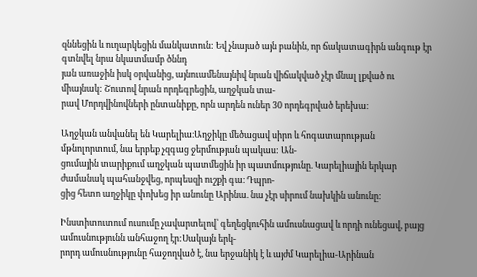զննեցին և ուղարկեցին մանկատուն: Եվ չնայած այն բանին, որ ճակատագիրն անգութ էր գտնվել նրա նկատմամբ ծննդ
յան առաջին իսկ օրվանից, այնուամենայնիվ նրան վիճակված չէր մնալ լքված ու միայնակ: Շուտով նրան որդեգրեցին, աղջկան տա-
րավ Մորդվինովների ընտանիքը, որն արդեն ուներ 30 որդեգրված երեխա։

Աղջկան անվանել են Կարելիա։Աղջիկը մեծացավ սիրո և հոգատարության մթնոլորտում, նա երբեք չզգաց ջերմության պակաս: Ան-
ցումային տարիքում աղջկան պատմեցին իր պատմությունը. Կարելիային երկար ժամանակ պահանջվեց, որպեսզի ուշքի գա։ Դպրո-
ցից հետո աղջիկը փոխեց իր անունը Արինա. նա չէր սիրում նախկին անունը:

Ինստիտուտում ուսումը չավարտելով՝ գեղեցկուհին ամուսնացավ և որդի ունեցավ, բայց ամուսնությունն անհաջող էր:Սակայն երկ-
րորդ ամուսնությունը հաջողված է, նա երջանիկ է և այժմ Կարելիա-Արինան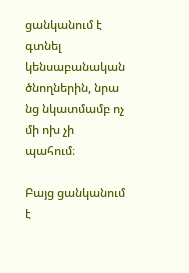ցանկանում է գտնել կենսաբանական ծնողներին, նրա
նց նկատմամբ ոչ մի ոխ չի պահում։

Բայց ցանկանում է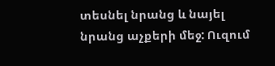տեսնել նրանց և նայել նրանց աչքերի մեջ: Ուզում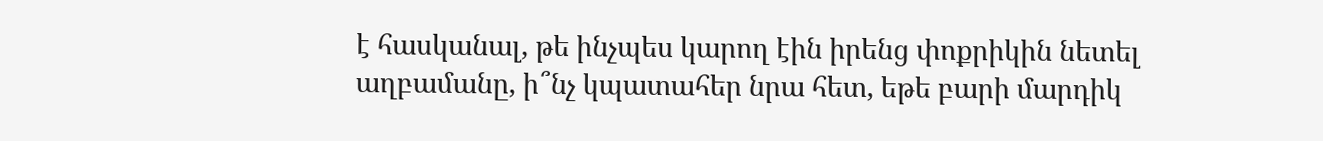է հասկանալ, թե ինչպես կարող էին իրենց փոքրիկին նետել
աղբամանը, ի՞նչ կպատահեր նրա հետ, եթե բարի մարդիկ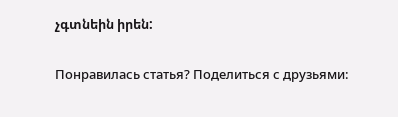չգտնեին իրեն:

Понравилась статья? Поделиться с друзьями: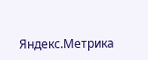Яндекс.Метрика